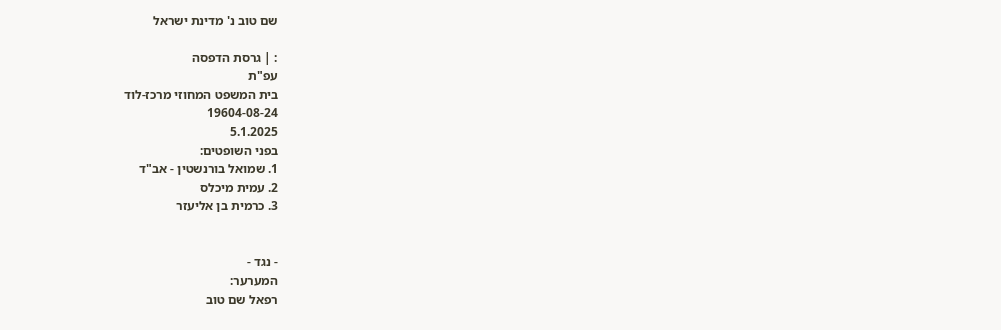שם טוב נ' מדינת ישראל

: | גרסת הדפסה
עפ"ת
בית המשפט המחוזי מרכז-לוד
19604-08-24
5.1.2025
בפני השופטים:
1. שמואל בורנשטין - אב"ד
2. עמית מיכלס
3. כרמית בן אליעזר


- נגד -
המערער:
רפאל שם טוב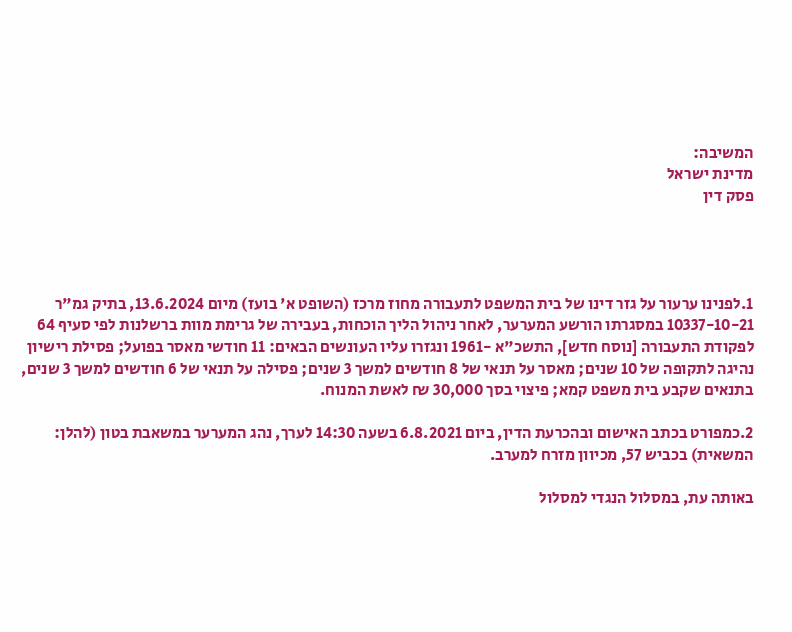המשיבה:
מדינת ישראל
פסק דין




1.לפנינו ערעור על גזר דינו של בית המשפט לתעבורה מחוז מרכז (השופט א' בועז) מיום 13.6.2024, בתיק גמ"ר 10337-10-21 במסגרתו הורשע המערער, לאחר ניהול הליך הוכחות, בעבירה של גרימת מוות ברשלנות לפי סעיף 64 לפקודת התעבורה [נוסח חדש], התשכ"א -1961 ונגזרו עליו העונשים הבאים: 11 חודשי מאסר בפועל; פסילת רישיון נהיגה לתקופה של 10 שנים; מאסר על תנאי של 8 חודשים למשך 3 שנים; פסילה על תנאי של 6 חודשים למשך 3 שנים, בתנאים שקבע בית משפט קמא; פיצוי בסך 30,000 ₪ לאשת המנוח.

2.כמפורט בכתב האישום ובהכרעת הדין, ביום 6.8.2021 בשעה 14:30 לערך, נהג המערער במשאבת בטון (להלן: המשאית) בכביש 57, מכיוון מזרח למערב.

באותה עת, במסלול הנגדי למסלול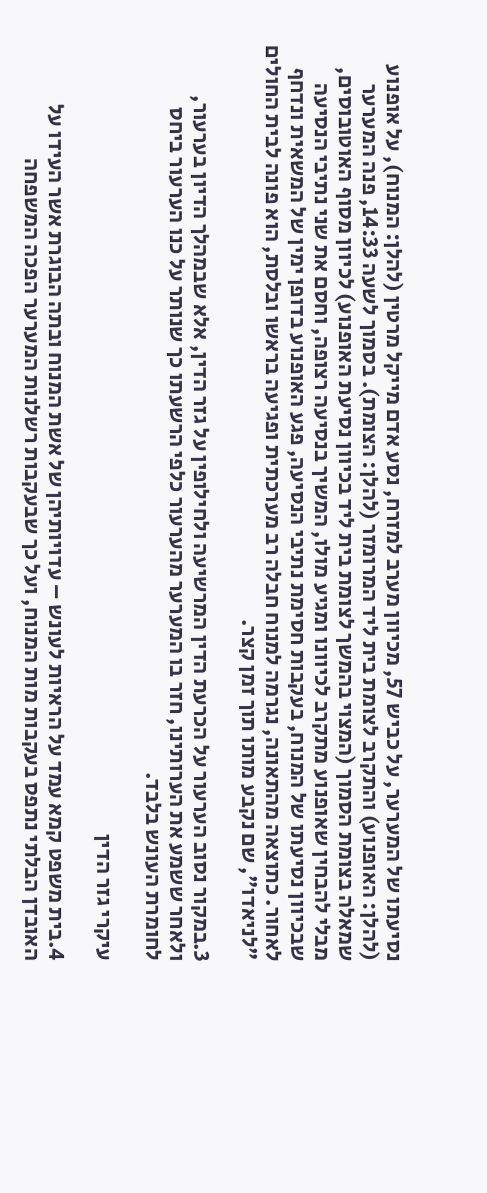נסיעתו של המערער, על כביש 57, מכיוון מערב למזרח, נסע אדם מייקל מרטין (להלן: המנוח), על אופנוע (להלן: האופנוע) והתקרב לצומת בית ליד המרומזר (להלן: הצומת). בסמוך לשעה 14:33, פנה המערער שמאלה בצומת הסמוך (המצוי בהמשך לצומת בית ליד בכיוון נסיעת האופנוע) לכיוון מסוף האוטובוסים, מבלי להבחין שאופנוע מתקרב לכיוונו ומגיע מולו, המשיך בנסיעה רצופה, וחסם את שני נתיבי הנסיעה שבכיוון נסיעתו של המנוח, בעקבות חסימת נתיבי הנסיעה, פגע האופנוע בדופן ימין של המשאית ונדחף לאחור. כתוצאה מהתאונה, נגרמה למנוח חבלה רב מערכתית ופגיעה בראשו ובלסת, הוא פונה לבית החולים "לניאדו", שם נקבע מותו תוך זמן קצר.

3.במקור נסוב הערעור על הכרעת הדין המרשיעה ולחילופין על גזר הדין, אלא שבמהלך הדיון בערעור, ולאחר ששמע את הערותינו, חזר בו המערער מהערעור כלפי הרשעתו כך שנותר על כנו הערעור ביחס לחומרת העונש בלבד.

עיקרי גזר הדין

4.בית משפט קמא עמד על הראיות לעונש – עדויותיהן של אשת המנוח ובתה הבוגרת אשר העידו על האובדן הבלתי נתפס בעקבות מות המנוח, ועל כך שבעקבות רשלנות המערער הפכה המשפחה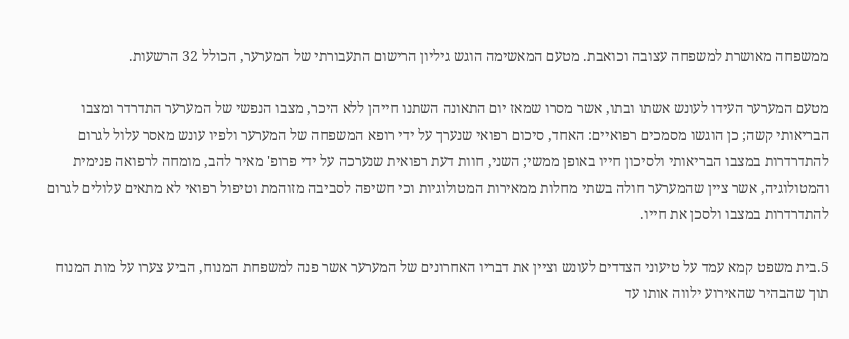ממשפחה מאושרת למשפחה עצובה וכואבת. מטעם המאשימה הוגש גיליון הרישום התעבורתי של המערער, הכולל 32 הרשעות.

מטעם המערער העידו לעונש אשתו ובתו, אשר מסרו שמאז יום התאונה השתנו חייהן ללא היכר, מצבו הנפשי של המערער התדרדר ומצבו הבריאותי קשה; כן הוגשו מסמכים רפואיים: האחד, סיכום רפואי שנערך על ידי רופא המשפחה של המערער ולפיו עונש מאסר עלול לגרום להתדרדרות במצבו הבריאותי ולסיכון חייו באופן ממשי; השני, חוות דעת רפואית שנערכה על ידי פרופ' מאיר להב, מומחה לרפואה פנימית והמטולוגיה, אשר ציין שהמערער חולה בשתי מחלות ממאירות המטולוגיות וכי חשיפה לסביבה מזוהמת וטיפול רפואי לא מתאים עלולים לגרום להתדרדרות במצבו ולסכן את חייו.

5.בית משפט קמא עמד על טיעוני הצדדים לעונש וציין את דבריו האחרונים של המערער אשר פנה למשפחת המנוח, הביע צערו על מות המנוח תוך שהבהיר שהאירוע ילווה אותו עד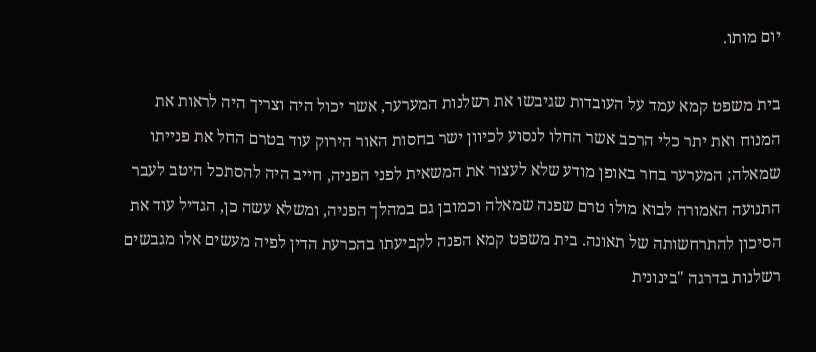יום מותו.

בית משפט קמא עמד על העובדות שגיבשו את רשלנות המערער, אשר יכול היה וצריך היה לראות את המנוח ואת יתר כלי הרכב אשר החלו לנסוע לכיוון ישר בחסות האור הירוק עוד בטרם החל את פנייתו שמאלה; המערער בחר באופן מודע שלא לעצור את המשאית לפני הפניה, חייב היה להסתכל היטב לעבר התנועה האמורה לבוא מולו טרם שפנה שמאלה וכמובן גם במהלך הפניה, ומשלא עשה כן, הגדיל עוד את הסיכון להתרחשותה של תאונה. בית משפט קמא הפנה לקביעתו בהכרעת הדין לפיה מעשים אלו מגבשים רשלנות בדרגה "בינונית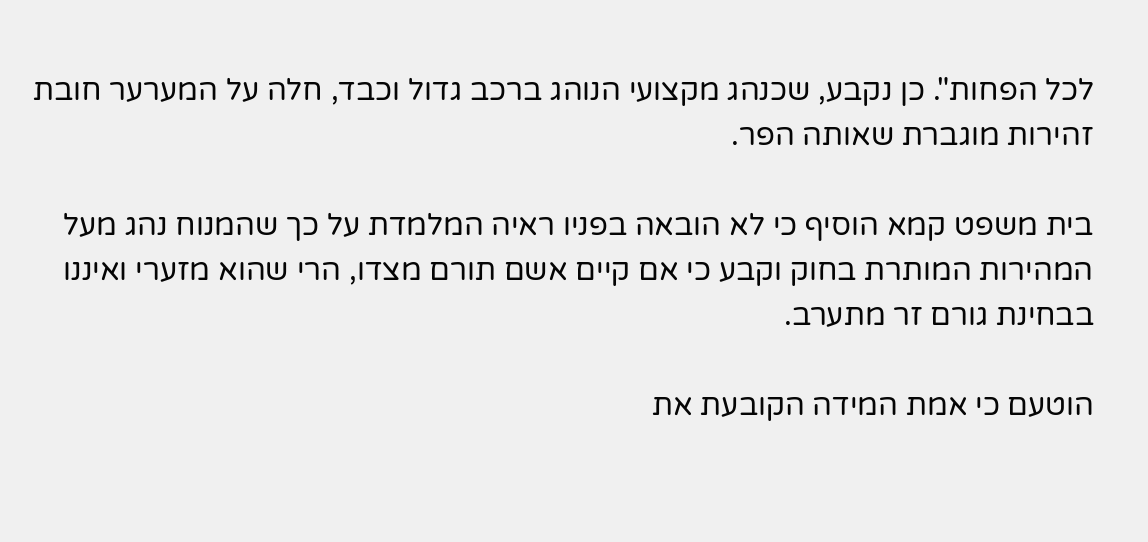לכל הפחות". כן נקבע, שכנהג מקצועי הנוהג ברכב גדול וכבד, חלה על המערער חובת זהירות מוגברת שאותה הפר.

בית משפט קמא הוסיף כי לא הובאה בפניו ראיה המלמדת על כך שהמנוח נהג מעל המהירות המותרת בחוק וקבע כי אם קיים אשם תורם מצדו, הרי שהוא מזערי ואיננו בבחינת גורם זר מתערב.

הוטעם כי אמת המידה הקובעת את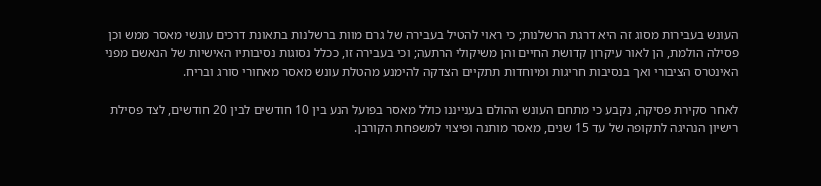העונש בעבירות מסוג זה היא דרגת הרשלנות; כי ראוי להטיל בעבירה של גרם מוות ברשלנות בתאונת דרכים עונשי מאסר ממש וכן פסילה הולמת, הן לאור עיקרון קדושת החיים והן משיקולי הרתעה; וכי בעבירה זו, ככלל נסוגות נסיבותיו האישיות של הנאשם מפני האינטרס הציבורי ואך בנסיבות חריגות ומיוחדות תתקיים הצדקה להימנע מהטלת עונש מאסר מאחורי סורג ובריח.

לאחר סקירת פסיקה, נקבע כי מתחם העונש ההולם בענייננו כולל מאסר בפועל הנע בין 10 חודשים לבין 20 חודשים, לצד פסילת רישיון הנהיגה לתקופה של עד 15 שנים, מאסר מותנה ופיצוי למשפחת הקורבן.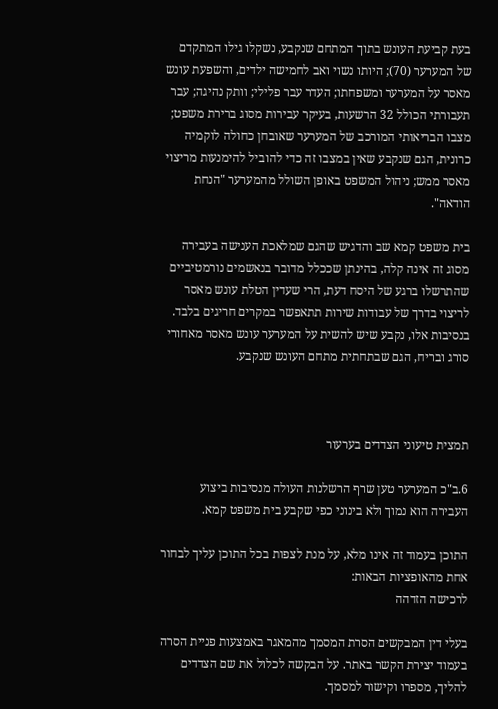בעת קביעת העונש בתוך המתחם שנקבע, נשקלו גילו המתקדם של המערער (70); היותו נשוי ואב לחמישה ילדים, והשפעת עונש מאסר על המערער ומשפחתו; העדר עבר פלילי; וותק נהיגה; עבר תעבורתי הכולל 32 הרשעות, בעיקר עבירות מסוג ברירת משפט; מצבו הבריאותי המורכב של המערער שאובחן כחולה לוקמיה כרונית, הגם שנקבע שאין במצבו זה כדי להוביל להימנעות מריצוי מאסר ממש; ניהול המשפט באופן השולל מהמערער "הנחת הודאה".

בית משפט קמא שב והדגיש שהגם שמלאכת הענישה בעבירה מסוג זה אינה קלה, בהינתן שככלל מדובר בנאשמים נורמטיביים שהתרשלו ברגע של היסח דעת, הרי שעדין הטלת עונש מאסר לריצוי בדרך של עבודות שירות תתאפשר במקרים חריגים בלבד. בנסיבות אלו, נקבע שיש להשית על המערער עונש מאסר מאחורי סורג ובריח, הגם שבתחתית מתחם העונש שנקבע.



תמצית טיעוני הצדדים בערעור

6.ב"כ המערער טען שרף הרשלנות העולה מנסיבות ביצוע העבירה הוא נמוך ולא בינוני כפי שקבע בית משפט קמא.

התוכן בעמוד זה אינו מלא, על מנת לצפות בכל התוכן עליך לבחור אחת מהאופציות הבאות:
לרכישה הזדהה

בעלי דין המבקשים הסרת המסמך מהמאגר באמצעות פניית הסרה בעמוד יצירת הקשר באתר. על הבקשה לכלול את שם הצדדים להליך, מספרו וקישור למסמך.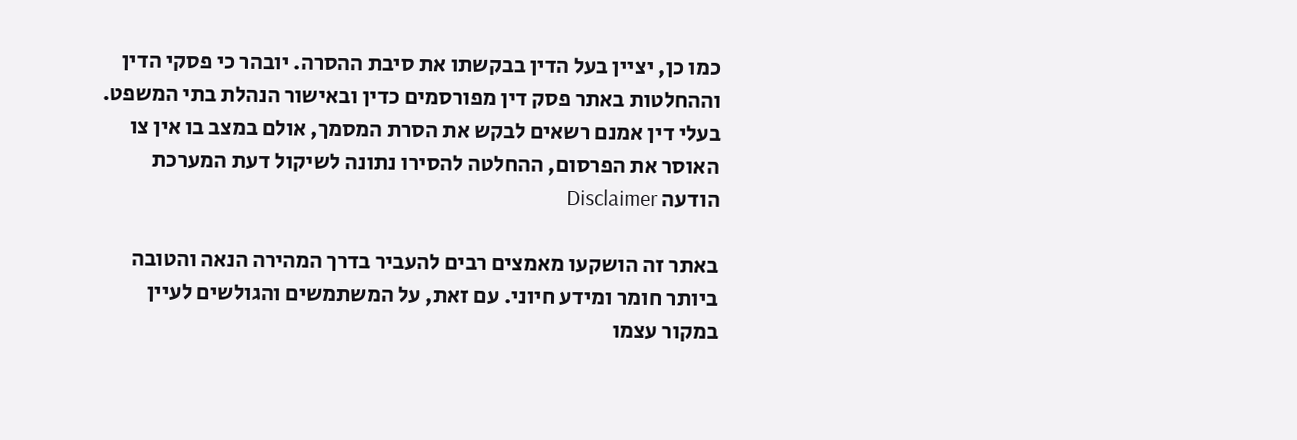כמו כן, יציין בעל הדין בבקשתו את סיבת ההסרה. יובהר כי פסקי הדין וההחלטות באתר פסק דין מפורסמים כדין ובאישור הנהלת בתי המשפט. בעלי דין אמנם רשאים לבקש את הסרת המסמך, אולם במצב בו אין צו האוסר את הפרסום, ההחלטה להסירו נתונה לשיקול דעת המערכת
הודעה Disclaimer

באתר זה הושקעו מאמצים רבים להעביר בדרך המהירה הנאה והטובה ביותר חומר ומידע חיוני. עם זאת, על המשתמשים והגולשים לעיין במקור עצמו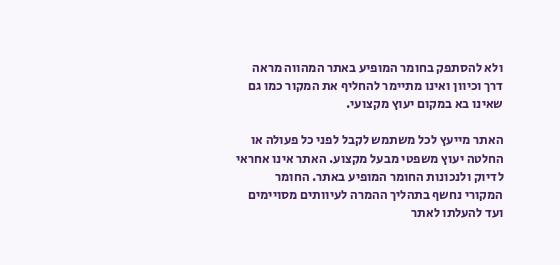ולא להסתפק בחומר המופיע באתר המהווה מראה דרך וכיוון ואינו מתיימר להחליף את המקור כמו גם שאינו בא במקום יעוץ מקצועי.

האתר מייעץ לכל משתמש לקבל לפני כל פעולה או החלטה יעוץ משפטי מבעל מקצוע. האתר אינו אחראי לדיוק ולנכונות החומר המופיע באתר. החומר המקורי נחשף בתהליך ההמרה לעיוותים מסויימים ועד להעלתו לאתר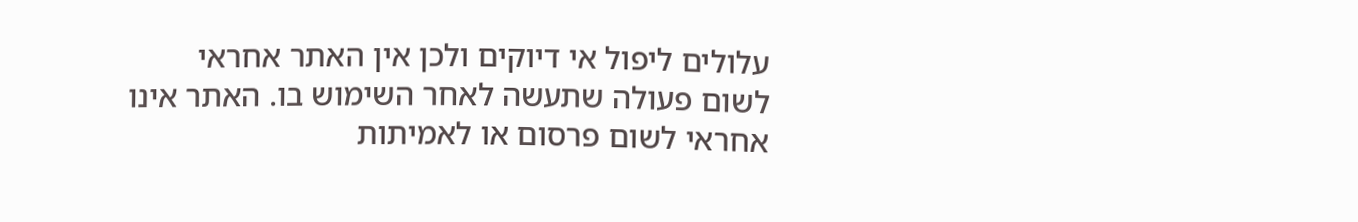עלולים ליפול אי דיוקים ולכן אין האתר אחראי לשום פעולה שתעשה לאחר השימוש בו. האתר אינו אחראי לשום פרסום או לאמיתות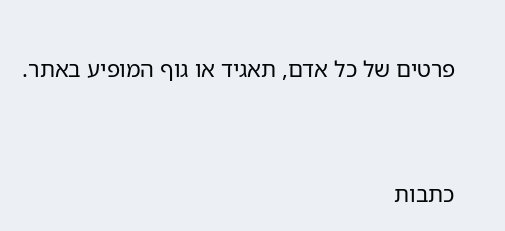פרטים של כל אדם, תאגיד או גוף המופיע באתר.


כתבות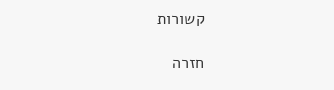קשורות

חזרה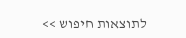לתוצאות חיפוש >>